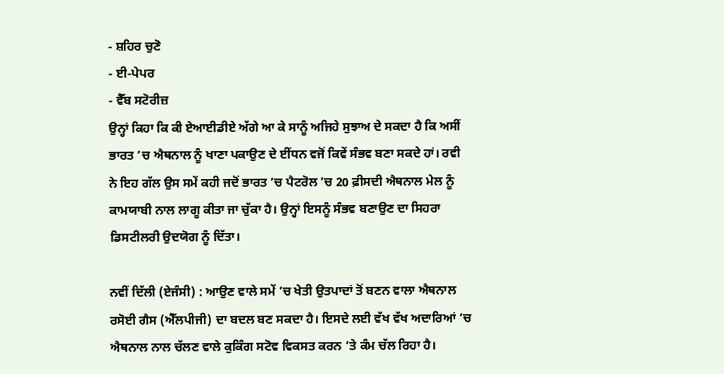- ਸ਼ਹਿਰ ਚੁਣੋ
- ਈ-ਪੇਪਰ
- ਵੈੱਬ ਸਟੋਰੀਜ਼
ਉਨ੍ਹਾਂ ਕਿਹਾ ਕਿ ਕੀ ਏਆਈਡੀਏ ਅੱਗੇ ਆ ਕੇ ਸਾਨੂੰ ਅਜਿਹੇ ਸੁਝਾਅ ਦੇ ਸਕਦਾ ਹੈ ਕਿ ਅਸੀਂ ਭਾਰਤ ’ਚ ਐਥਨਾਲ ਨੂੰ ਖਾਣਾ ਪਕਾਉਣ ਦੇ ਈਂਧਨ ਵਜੋਂ ਕਿਵੇਂ ਸੰਭਵ ਬਣਾ ਸਕਦੇ ਹਾਂ। ਰਵੀ ਨੇ ਇਹ ਗੱਲ ਉਸ ਸਮੇਂ ਕਹੀ ਜਦੋਂ ਭਾਰਤ ’ਚ ਪੈਟਰੋਲ ’ਚ 20 ਫ਼ੀਸਦੀ ਐਥਨਾਲ ਮੇਲ ਨੂੰ ਕਾਮਯਾਬੀ ਨਾਲ ਲਾਗੂ ਕੀਤਾ ਜਾ ਚੁੱਕਾ ਹੈ। ਉਨ੍ਹਾਂ ਇਸਨੂੰ ਸੰਭਵ ਬਣਾਉਣ ਦਾ ਸਿਹਰਾ ਡਿਸਟੀਲਰੀ ਉਦਯੋਗ ਨੂੰ ਦਿੱਤਾ।

ਨਵੀਂ ਦਿੱਲੀ (ਏਜੰਸੀ) : ਆਉਣ ਵਾਲੇ ਸਮੇਂ ’ਚ ਖੇਤੀ ਉਤਪਾਦਾਂ ਤੋਂ ਬਣਨ ਵਾਲਾ ਐਥਨਾਲ ਰਸੋਈ ਗੈਸ (ਐੱਲਪੀਜੀ) ਦਾ ਬਦਲ ਬਣ ਸਕਦਾ ਹੈ। ਇਸਦੇ ਲਈ ਵੱਖ ਵੱਖ ਅਦਾਰਿਆਂ ’ਚ ਐਥਨਾਲ ਨਾਲ ਚੱਲਣ ਵਾਲੇ ਕੁਕਿੰਗ ਸਟੋਵ ਵਿਕਸਤ ਕਰਨ ’ਤੇ ਕੰਮ ਚੱਲ ਰਿਹਾ ਹੈ।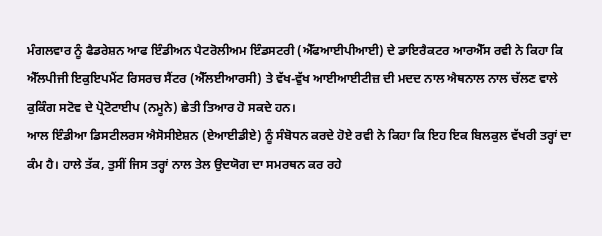ਮੰਗਲਵਾਰ ਨੂੰ ਫੈਡਰੇਸ਼ਨ ਆਫ ਇੰਡੀਅਨ ਪੈਟਰੋਲੀਅਮ ਇੰਡਸਟਰੀ (ਐੱਫਆਈਪੀਆਈ) ਦੇ ਡਾਇਰੈਕਟਰ ਆਰਐੱਸ ਰਵੀ ਨੇ ਕਿਹਾ ਕਿ ਐੱਲਪੀਜੀ ਇਕੁਇਪਮੈਂਟ ਰਿਸਰਚ ਸੈਂਟਰ (ਐੱਲਈਆਰਸੀ) ਤੇ ਵੱਖ-ਵੁੱਖ ਆਈਆਈਟੀਜ਼ ਦੀ ਮਦਦ ਨਾਲ ਐਥਨਾਲ ਨਾਲ ਚੱਲਣ ਵਾਲੇ ਕੁਕਿੰਗ ਸਟੋਵ ਦੇ ਪ੍ਰੋਟੋਟਾਈਪ (ਨਮੂਨੇ) ਛੇਤੀ ਤਿਆਰ ਹੋ ਸਕਦੇ ਹਨ।
ਆਲ ਇੰਡੀਆ ਡਿਸਟੀਲਰਸ ਐਸੋਸੀਏਸ਼ਨ (ਏਆਈਡੀਏ) ਨੂੰ ਸੰਬੋਧਨ ਕਰਦੇ ਹੋਏ ਰਵੀ ਨੇ ਕਿਹਾ ਕਿ ਇਹ ਇਕ ਬਿਲਕੁਲ ਵੱਖਰੀ ਤਰ੍ਹਾਂ ਦਾ ਕੰਮ ਹੈ। ਹਾਲੇ ਤੱਕ, ਤੁਸੀਂ ਜਿਸ ਤਰ੍ਹਾਂ ਨਾਲ ਤੇਲ ਉਦਯੋਗ ਦਾ ਸਮਰਥਨ ਕਰ ਰਹੇ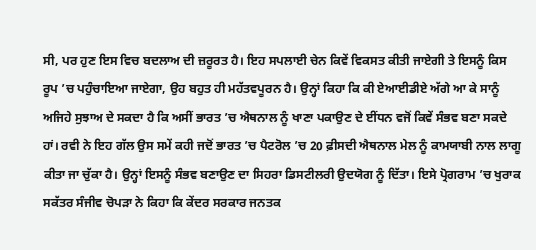ਸੀ, ਪਰ ਹੁਣ ਇਸ ਵਿਚ ਬਦਲਾਅ ਦੀ ਜ਼ਰੂਰਤ ਹੈ। ਇਹ ਸਪਲਾਈ ਚੇਨ ਕਿਵੇਂ ਵਿਕਸਤ ਕੀਤੀ ਜਾਏਗੀ ਤੇ ਇਸਨੂੰ ਕਿਸ ਰੂਪ ’ਚ ਪਹੁੰਚਾਇਆ ਜਾਏਗਾ, ਉਹ ਬਹੁਤ ਹੀ ਮਹੱਤਵਪੂਰਨ ਹੈ। ਉਨ੍ਹਾਂ ਕਿਹਾ ਕਿ ਕੀ ਏਆਈਡੀਏ ਅੱਗੇ ਆ ਕੇ ਸਾਨੂੰ ਅਜਿਹੇ ਸੁਝਾਅ ਦੇ ਸਕਦਾ ਹੈ ਕਿ ਅਸੀਂ ਭਾਰਤ ’ਚ ਐਥਨਾਲ ਨੂੰ ਖਾਣਾ ਪਕਾਉਣ ਦੇ ਈਂਧਨ ਵਜੋਂ ਕਿਵੇਂ ਸੰਭਵ ਬਣਾ ਸਕਦੇ ਹਾਂ। ਰਵੀ ਨੇ ਇਹ ਗੱਲ ਉਸ ਸਮੇਂ ਕਹੀ ਜਦੋਂ ਭਾਰਤ ’ਚ ਪੈਟਰੋਲ ’ਚ 20 ਫ਼ੀਸਦੀ ਐਥਨਾਲ ਮੇਲ ਨੂੰ ਕਾਮਯਾਬੀ ਨਾਲ ਲਾਗੂ ਕੀਤਾ ਜਾ ਚੁੱਕਾ ਹੈ। ਉਨ੍ਹਾਂ ਇਸਨੂੰ ਸੰਭਵ ਬਣਾਉਣ ਦਾ ਸਿਹਰਾ ਡਿਸਟੀਲਰੀ ਉਦਯੋਗ ਨੂੰ ਦਿੱਤਾ। ਇਸੇ ਪ੍ਰੋਗਰਾਮ ’ਚ ਖੁਰਾਕ ਸਕੱਤਰ ਸੰਜੀਵ ਚੋਪੜਾ ਨੇ ਕਿਹਾ ਕਿ ਕੇਂਦਰ ਸਰਕਾਰ ਜਨਤਕ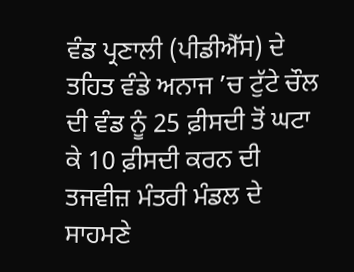ਵੰਡ ਪ੍ਰਣਾਲੀ (ਪੀਡੀਐੱਸ) ਦੇ ਤਹਿਤ ਵੰਡੇ ਅਨਾਜ ’ਚ ਟੁੱਟੇ ਚੌਲ ਦੀ ਵੰਡ ਨੂੰ 25 ਫ਼ੀਸਦੀ ਤੋਂ ਘਟਾ ਕੇ 10 ਫ਼ੀਸਦੀ ਕਰਨ ਦੀ ਤਜਵੀਜ਼ ਮੰਤਰੀ ਮੰਡਲ ਦੇ ਸਾਹਮਣੇ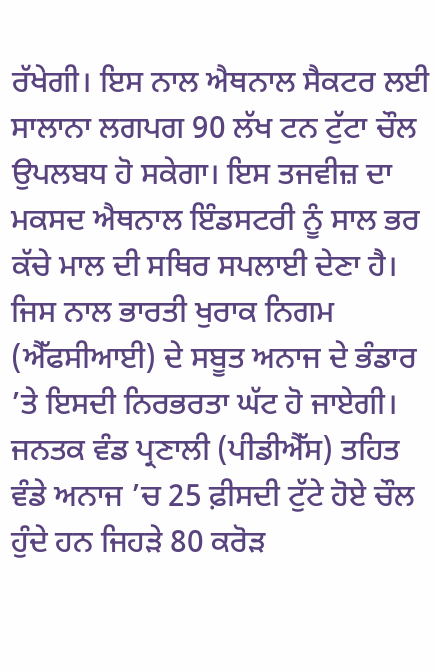ਰੱਖੇਗੀ। ਇਸ ਨਾਲ ਐਥਨਾਲ ਸੈਕਟਰ ਲਈ ਸਾਲਾਨਾ ਲਗਪਗ 90 ਲੱਖ ਟਨ ਟੁੱਟਾ ਚੌਲ ਉਪਲਬਧ ਹੋ ਸਕੇਗਾ। ਇਸ ਤਜਵੀਜ਼ ਦਾ ਮਕਸਦ ਐਥਨਾਲ ਇੰਡਸਟਰੀ ਨੂੰ ਸਾਲ ਭਰ ਕੱਚੇ ਮਾਲ ਦੀ ਸਥਿਰ ਸਪਲਾਈ ਦੇਣਾ ਹੈ। ਜਿਸ ਨਾਲ ਭਾਰਤੀ ਖੁਰਾਕ ਨਿਗਮ (ਐੱਫਸੀਆਈ) ਦੇ ਸਬੂਤ ਅਨਾਜ ਦੇ ਭੰਡਾਰ ’ਤੇ ਇਸਦੀ ਨਿਰਭਰਤਾ ਘੱਟ ਹੋ ਜਾਏਗੀ। ਜਨਤਕ ਵੰਡ ਪ੍ਰਣਾਲੀ (ਪੀਡੀਐੱਸ) ਤਹਿਤ ਵੰਡੇ ਅਨਾਜ ’ਚ 25 ਫ਼ੀਸਦੀ ਟੁੱਟੇ ਹੋਏ ਚੌਲ ਹੁੰਦੇ ਹਨ ਜਿਹੜੇ 80 ਕਰੋੜ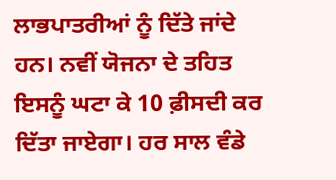ਲਾਭਪਾਤਰੀਆਂ ਨੂੰ ਦਿੱਤੇ ਜਾਂਦੇ ਹਨ। ਨਵੀਂ ਯੋਜਨਾ ਦੇ ਤਹਿਤ ਇਸਨੂੰ ਘਟਾ ਕੇ 10 ਫ਼ੀਸਦੀ ਕਰ ਦਿੱਤਾ ਜਾਏਗਾ। ਹਰ ਸਾਲ ਵੰਡੇ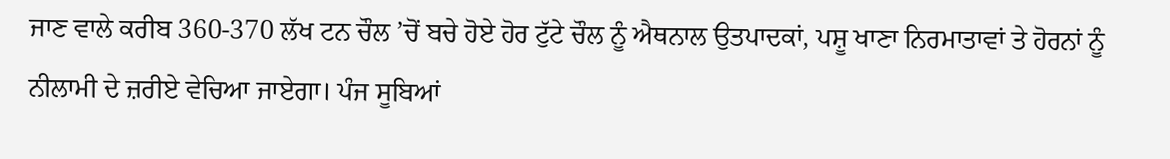ਜਾਣ ਵਾਲੇ ਕਰੀਬ 360-370 ਲੱਖ ਟਨ ਚੌਲ ’ਚੋਂ ਬਚੇ ਹੋਏ ਹੋਰ ਟੁੱਟੇ ਚੌਲ ਨੂੰ ਐਥਨਾਲ ਉਤਪਾਦਕਾਂ, ਪਸ਼ੂ ਖਾਣਾ ਨਿਰਮਾਤਾਵਾਂ ਤੇ ਹੋਰਨਾਂ ਨੂੰ ਨੀਲਾਮੀ ਦੇ ਜ਼ਰੀਏ ਵੇਚਿਆ ਜਾਏਗਾ। ਪੰਜ ਸੂਬਿਆਂ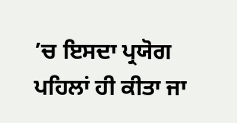’ਚ ਇਸਦਾ ਪ੍ਰਯੋਗ ਪਹਿਲਾਂ ਹੀ ਕੀਤਾ ਜਾ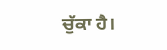ਚੁੱਕਾ ਹੈ।